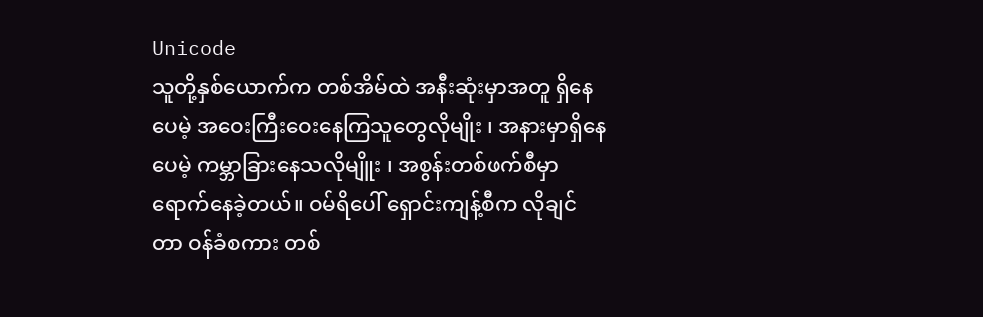Unicode
သူတို့နှစ်ယောက်က တစ်အိမ်ထဲ အနီးဆုံးမှာအတူ ရှိနေပေမဲ့ အဝေးကြီးဝေးနေကြသူတွေလိုမျိုး ၊ အနားမှာရှိနေပေမဲ့ ကမ္ဘာခြားနေသလိုမျိူး ၊ အစွန်းတစ်ဖက်စီမှာ ရောက်နေခဲ့တယ်။ ဝမ်ရိပေါ် ရှောင်းကျန့်စီက လိုချင်တာ ဝန်ခံစကား တစ်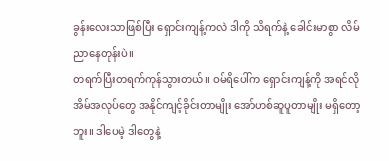ခွန်းလေးသာဖြစ်ပြီး ရှောင်းကျန့်ကလဲ ဒါကို သိရက်နဲ့ ခေါင်းမာစွာ လိမ်ညာနေတုန်းပဲ။
တရက်ပြီးတရက်ကုန်သွားတယ်။ ဝမ်ရိပေါ်က ရှောင်းကျန့်ကို အရင်လို အိမ်အလုပ်တွေ အနိုင်ကျင့်ခိုင်းတာမျိုး အော်ဟစ်ဆူပူတာမျိုး မရှိတော့ဘူး။ ဒါပေမဲ့ ဒါတွေနဲ့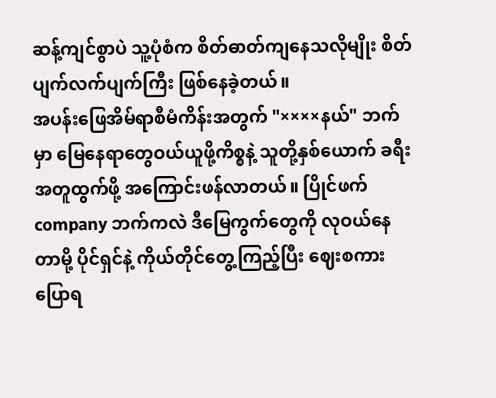ဆန့်ကျင်စွာပဲ သူ့ပုံစံက စိတ်ဓာတ်ကျနေသလိုမျိုး စိတ်ပျက်လက်ပျက်ကြီး ဖြစ်နေခဲ့တယ်။
အပန်းဖြေအိမ်ရာစီမံကိန်းအတွက် "××××နယ်" ဘက်မှာ မြေနေရာတွေဝယ်ယူဖို့ကိစ္စနဲ့ သူတို့နှစ်ယောက် ခရီးအတူထွက်ဖို့ အကြောင်းဖန်လာတယ်။ ပြိုင်ဖက် company ဘက်ကလဲ ဒီမြေကွက်တွေကို လုဝယ်နေတာမို့ ပိုင်ရှင်နဲ့ ကိုယ်တိုင်တွေ့ကြည့်ပြီး ဈေးစကားပြောရ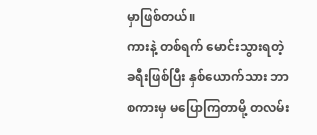မှာဖြစ်တယ်။
ကားနဲ့ တစ်ရက် မောင်းသွားရတဲ့ခရီးဖြစ်ပြီး နှစ်ယောက်သား ဘာစကားမှ မပြောကြတာမို့ တလမ်း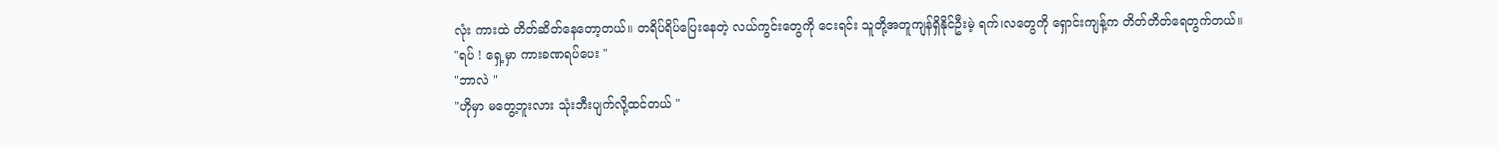လုံး ကားထဲ တိတ်ဆိတ်နေတော့တယ်။ တရိပ်ရိပ်ပြေးနေတဲ့ လယ်ကွင်းတွေကို ငေးရင်း သူတို့အတူကျန်ရှိနိုင်ဦးမဲ့ ရက်၊လတွေကို ရှောင်းကျန့်က တိတ်တိတ်ရေတွက်တယ်။
"ရပ် ! ရှေ့မှာ ကားခဏရပ်ပေး "
"ဘာလဲ "
"ဟိုမှာ မတွေ့ဘူးလား သုံးဘီးပျက်လို့ထင်တယ် "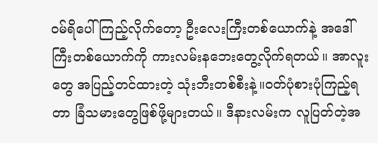ဝမ်ရိပေါ်ကြည့်လိုက်တော့ ဦးလေးကြီးတစ်ယောက်နဲ့ အဒေါ်ကြီးတစ်ယောက်ကို ကားလမ်းနဘေးတွေ့လိုက်ရတယ်။ အာလူးတွေ အပြည့်တင်ထားတဲ့ သုံးဘီးတစ်စီးနဲ့။ဝတ်ပုံစားပုံကြည့်ရတာ ခြံသမားတွေဖြစ်ဖို့များတယ်။ ဒီနားလမ်းက လူပြတ်တဲ့အ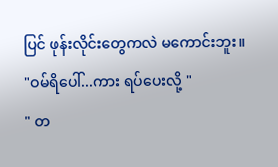ပြင် ဖုန်းလိုင်းတွေကလဲ မကောင်းဘူး။
"ဝမ်ရိပေါ်...ကား ရပ်ပေးလို့ "
" တ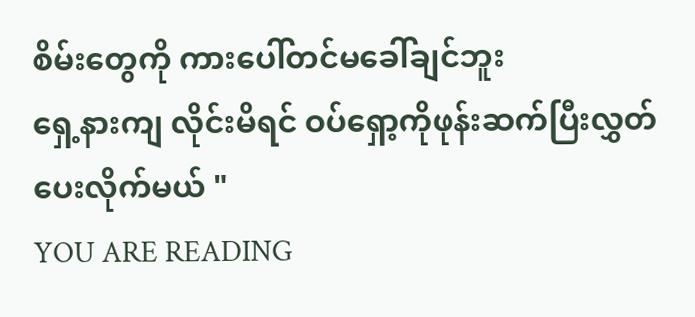စိမ်းတွေကို ကားပေါ်တင်မခေါ်ချင်ဘူး
ရှေ့နားကျ လိုင်းမိရင် ဝပ်ရှော့ကိုဖုန်းဆက်ပြီးလွှတ်ပေးလိုက်မယ် "
YOU ARE READING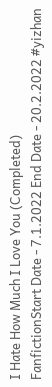I Hate How Much I Love You (Completed)
FanfictionStart Date - 7.1.2022 End Date - 20.2.2022 #yizhan